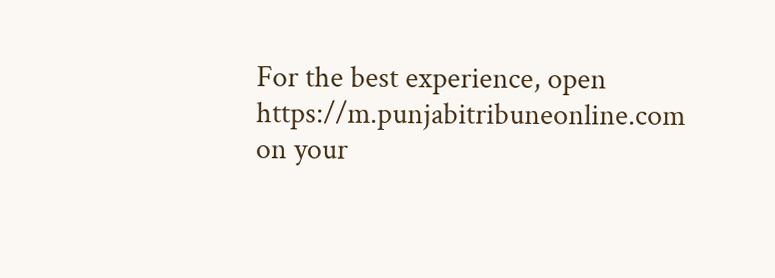For the best experience, open
https://m.punjabitribuneonline.com
on your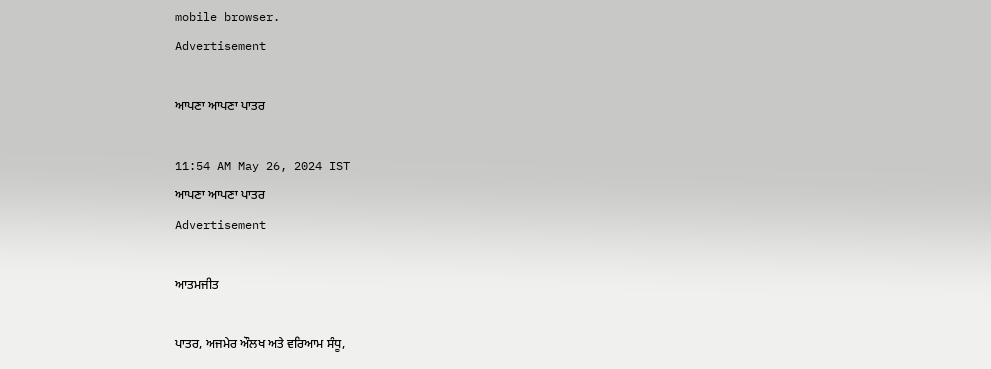mobile browser.
Advertisement

ਆਪਣਾ ਆਪਣਾ ਪਾਤਰ

11:54 AM May 26, 2024 IST
ਆਪਣਾ ਆਪਣਾ ਪਾਤਰ
Advertisement

ਆਤਮਜੀਤ

ਪਾਤਰ, ਅਜਮੇਰ ਔਲਖ ਅਤੇ ਵਰਿਆਮ ਸੰਧੂ,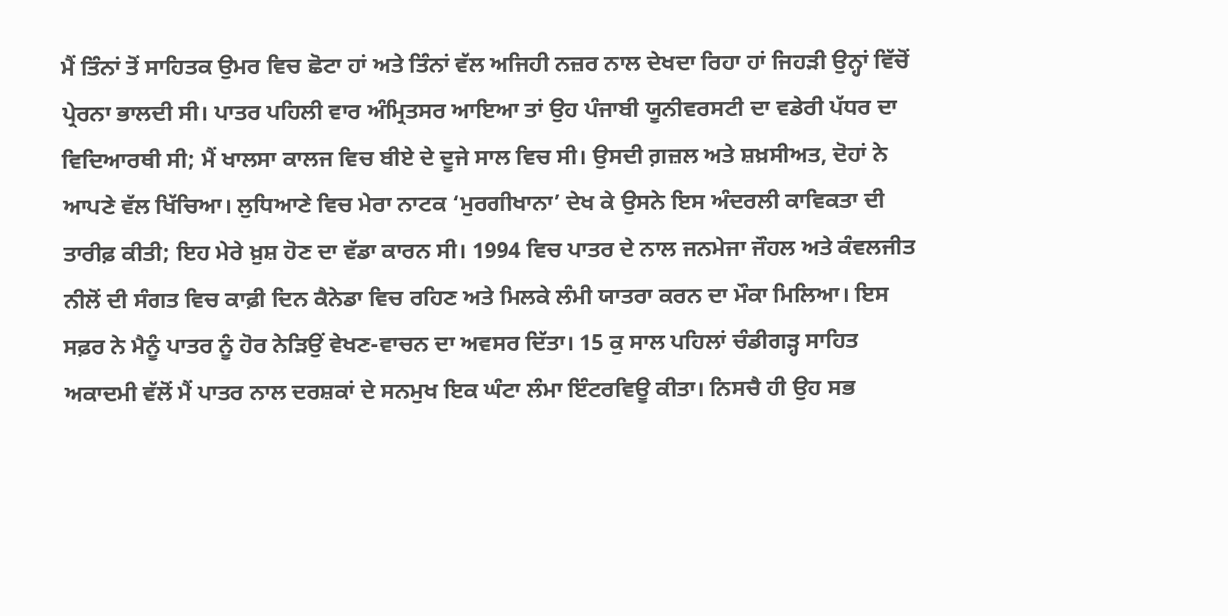ਮੈਂ ਤਿੰਨਾਂ ਤੋਂ ਸਾਹਿਤਕ ਉਮਰ ਵਿਚ ਛੋਟਾ ਹਾਂ ਅਤੇ ਤਿੰਨਾਂ ਵੱਲ ਅਜਿਹੀ ਨਜ਼ਰ ਨਾਲ ਦੇਖਦਾ ਰਿਹਾ ਹਾਂ ਜਿਹੜੀ ਉਨ੍ਹਾਂ ਵਿੱਚੋਂ ਪ੍ਰੇਰਨਾ ਭਾਲਦੀ ਸੀ। ਪਾਤਰ ਪਹਿਲੀ ਵਾਰ ਅੰਮ੍ਰਿਤਸਰ ਆਇਆ ਤਾਂ ਉਹ ਪੰਜਾਬੀ ਯੂਨੀਵਰਸਟੀ ਦਾ ਵਡੇਰੀ ਪੱਧਰ ਦਾ ਵਿਦਿਆਰਥੀ ਸੀ; ਮੈਂ ਖਾਲਸਾ ਕਾਲਜ ਵਿਚ ਬੀਏ ਦੇ ਦੂਜੇ ਸਾਲ ਵਿਚ ਸੀ। ਉਸਦੀ ਗ਼ਜ਼ਲ ਅਤੇ ਸ਼ਖ਼ਸੀਅਤ, ਦੋਹਾਂ ਨੇ ਆਪਣੇ ਵੱਲ ਖਿੱਚਿਆ। ਲੁਧਿਆਣੇ ਵਿਚ ਮੇਰਾ ਨਾਟਕ ‘ਮੁਰਗੀਖਾਨਾ’ ਦੇਖ ਕੇ ਉਸਨੇ ਇਸ ਅੰਦਰਲੀ ਕਾਵਿਕਤਾ ਦੀ ਤਾਰੀਫ਼ ਕੀਤੀ; ਇਹ ਮੇਰੇ ਖ਼ੁਸ਼ ਹੋਣ ਦਾ ਵੱਡਾ ਕਾਰਨ ਸੀ। 1994 ਵਿਚ ਪਾਤਰ ਦੇ ਨਾਲ ਜਨਮੇਜਾ ਜੌਹਲ ਅਤੇ ਕੰਵਲਜੀਤ ਨੀਲੋਂ ਦੀ ਸੰਗਤ ਵਿਚ ਕਾਫ਼ੀ ਦਿਨ ਕੈਨੇਡਾ ਵਿਚ ਰਹਿਣ ਅਤੇ ਮਿਲਕੇ ਲੰਮੀ ਯਾਤਰਾ ਕਰਨ ਦਾ ਮੌਕਾ ਮਿਲਿਆ। ਇਸ ਸਫ਼ਰ ਨੇ ਮੈਨੂੰ ਪਾਤਰ ਨੂੰ ਹੋਰ ਨੇੜਿਉਂ ਵੇਖਣ-ਵਾਚਨ ਦਾ ਅਵਸਰ ਦਿੱਤਾ। 15 ਕੁ ਸਾਲ ਪਹਿਲਾਂ ਚੰਡੀਗੜ੍ਹ ਸਾਹਿਤ ਅਕਾਦਮੀ ਵੱਲੋਂ ਮੈਂ ਪਾਤਰ ਨਾਲ ਦਰਸ਼ਕਾਂ ਦੇ ਸਨਮੁਖ ਇਕ ਘੰਟਾ ਲੰਮਾ ਇੰਟਰਵਿਊ ਕੀਤਾ। ਨਿਸਚੈ ਹੀ ਉਹ ਸਭ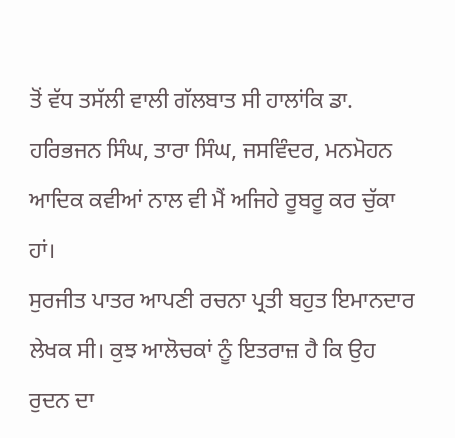ਤੋਂ ਵੱਧ ਤਸੱਲੀ ਵਾਲੀ ਗੱਲਬਾਤ ਸੀ ਹਾਲਾਂਕਿ ਡਾ. ਹਰਿਭਜਨ ਸਿੰਘ, ਤਾਰਾ ਸਿੰਘ, ਜਸਵਿੰਦਰ, ਮਨਮੋਹਨ ਆਦਿਕ ਕਵੀਆਂ ਨਾਲ ਵੀ ਮੈਂ ਅਜਿਹੇ ਰੂਬਰੂ ਕਰ ਚੁੱਕਾ ਹਾਂ।
ਸੁਰਜੀਤ ਪਾਤਰ ਆਪਣੀ ਰਚਨਾ ਪ੍ਰਤੀ ਬਹੁਤ ਇਮਾਨਦਾਰ ਲੇਖਕ ਸੀ। ਕੁਝ ਆਲੋਚਕਾਂ ਨੂੰ ਇਤਰਾਜ਼ ਹੈ ਕਿ ਉਹ ਰੁਦਨ ਦਾ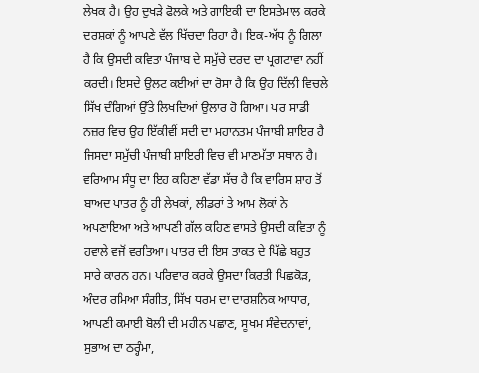ਲੇਖਕ ਹੈ। ਉਹ ਦੁਖੜੇ ਫੋਲਕੇ ਅਤੇ ਗਾਇਕੀ ਦਾ ਇਸਤੇਮਾਲ ਕਰਕੇ ਦਰਸ਼ਕਾਂ ਨੂੰ ਆਪਣੇ ਵੱਲ ਖਿੱਚਦਾ ਰਿਹਾ ਹੈ। ਇਕ-ਅੱਧ ਨੂੰ ਗਿਲਾ ਹੈ ਕਿ ਉਸਦੀ ਕਵਿਤਾ ਪੰਜਾਬ ਦੇ ਸਮੁੱਚੇ ਦਰਦ ਦਾ ਪ੍ਰਗਟਾਵਾ ਨਹੀਂ ਕਰਦੀ। ਇਸਦੇ ਉਲਟ ਕਈਆਂ ਦਾ ਰੋਸਾ ਹੈ ਕਿ ਉਹ ਦਿੱਲੀ ਵਿਚਲੇ ਸਿੱਖ ਦੰਗਿਆਂ ਉੱਤੇ ਲਿਖਦਿਆਂ ਉਲਾਰ ਹੋ ਗਿਆ। ਪਰ ਸਾਡੀ ਨਜ਼ਰ ਵਿਚ ਉਹ ਇੱਕੀਵੀਂ ਸਦੀ ਦਾ ਮਹਾਨਤਮ ਪੰਜਾਬੀ ਸ਼ਾਇਰ ਹੈ ਜਿਸਦਾ ਸਮੁੱਚੀ ਪੰਜਾਬੀ ਸ਼ਾਇਰੀ ਵਿਚ ਵੀ ਮਾਣਮੱਤਾ ਸਥਾਨ ਹੈ। ਵਰਿਆਮ ਸੰਧੂ ਦਾ ਇਹ ਕਹਿਣਾ ਵੱਡਾ ਸੱਚ ਹੈ ਕਿ ਵਾਰਿਸ ਸ਼ਾਹ ਤੋਂ ਬਾਅਦ ਪਾਤਰ ਨੂੰ ਹੀ ਲੇਖਕਾਂ, ਲੀਡਰਾਂ ਤੇ ਆਮ ਲੋਕਾਂ ਨੇ ਅਪਣਾਇਆ ਅਤੇ ਆਪਣੀ ਗੱਲ ਕਹਿਣ ਵਾਸਤੇ ਉਸਦੀ ਕਵਿਤਾ ਨੂੰ ਹਵਾਲੇ ਵਜੋਂ ਵਰਤਿਆ। ਪਾਤਰ ਦੀ ਇਸ ਤਾਕਤ ਦੇ ਪਿੱਛੇ ਬਹੁਤ ਸਾਰੇ ਕਾਰਨ ਹਨ। ਪਰਿਵਾਰ ਕਰਕੇ ਉਸਦਾ ਕਿਰਤੀ ਪਿਛਕੋੜ, ਅੰਦਰ ਰਮਿਆ ਸੰਗੀਤ, ਸਿੱਖ ਧਰਮ ਦਾ ਦਾਰਸ਼ਨਿਕ ਆਧਾਰ, ਆਪਣੀ ਕਮਾਈ ਬੋਲੀ ਦੀ ਮਹੀਨ ਪਛਾਣ, ਸੂਖਮ ਸੰਵੇਦਨਾਵਾਂ, ਸੁਭਾਅ ਦਾ ਠਰ੍ਹੰਮਾ,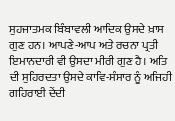ਸੁਹਜਾਤਮਕ ਬਿੰਬਾਵਲੀ ਆਦਿਕ ਉਸਦੇ ਖ਼ਾਸ ਗੁਣ ਹਨ। ਆਪਣੇ-ਆਪ ਅਤੇ ਰਚਨਾ ਪ੍ਰਤੀ ਇਮਾਨਦਾਰੀ ਵੀ ਉਸਦਾ ਮੀਰੀ ਗੁਣ ਹੈ। ਅਤਿ ਦੀ ਸੁਹਿਰਦਤਾ ਉਸਦੇ ਕਾਵਿ-ਸੰਸਾਰ ਨੂੰ ਅਜਿਹੀ ਗਹਿਰਾਈ ਦੇਂਦੀ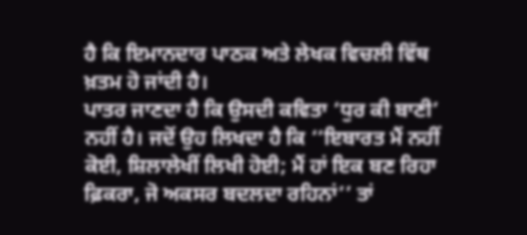ਹੈ ਕਿ ਇਮਾਨਦਾਰ ਪਾਠਕ ਅਤੇ ਲੇਖਕ ਵਿਚਲੀ ਵਿੱਥ ਖ਼ਤਮ ਹੋ ਜਾਂਦੀ ਹੈ।
ਪਾਤਰ ਜਾਣਦਾ ਹੈ ਕਿ ਉਸਦੀ ਕਵਿਤਾ ‘ਧੁਰ ਕੀ ਬਾਣੀ’ ਨਹੀਂ ਹੈ। ਜਦੋਂ ਉਹ ਲਿਖਦਾ ਹੈ ਕਿ ‘‘ਇਬਾਰਤ ਮੈਂ ਨਹੀਂ ਕੋਈ, ਸ਼ਿਲਾਲੇਖੀਂ ਲਿਖੀ ਹੋਈ; ਮੈਂ ਹਾਂ ਇਕ ਬਣ ਰਿਹਾ ਫ਼ਿਕਰਾ, ਜੋ ਅਕਸਰ ਬਦਲਦਾ ਰਹਿਨਾਂ’’ ਤਾਂ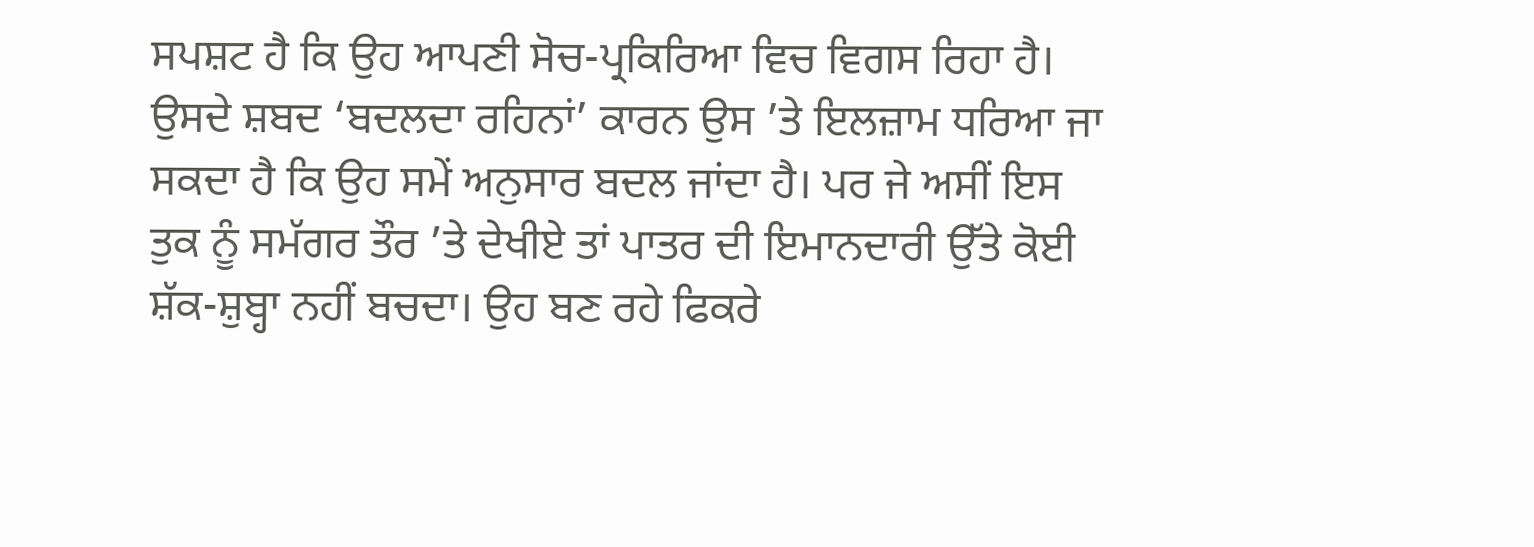ਸਪਸ਼ਟ ਹੈ ਕਿ ਉਹ ਆਪਣੀ ਸੋਚ-ਪ੍ਰਕਿਰਿਆ ਵਿਚ ਵਿਗਸ ਰਿਹਾ ਹੈ। ਉਸਦੇ ਸ਼ਬਦ ‘ਬਦਲਦਾ ਰਹਿਨਾਂ’ ਕਾਰਨ ਉਸ ’ਤੇ ਇਲਜ਼ਾਮ ਧਰਿਆ ਜਾ ਸਕਦਾ ਹੈ ਕਿ ਉਹ ਸਮੇਂ ਅਨੁਸਾਰ ਬਦਲ ਜਾਂਦਾ ਹੈ। ਪਰ ਜੇ ਅਸੀਂ ਇਸ ਤੁਕ ਨੂੰ ਸਮੱਗਰ ਤੌਰ ’ਤੇ ਦੇਖੀਏ ਤਾਂ ਪਾਤਰ ਦੀ ਇਮਾਨਦਾਰੀ ਉੱਤੇ ਕੋਈ ਸ਼ੱਕ-ਸ਼ੁਬ੍ਹਾ ਨਹੀਂ ਬਚਦਾ। ਉਹ ਬਣ ਰਹੇ ਫਿਕਰੇ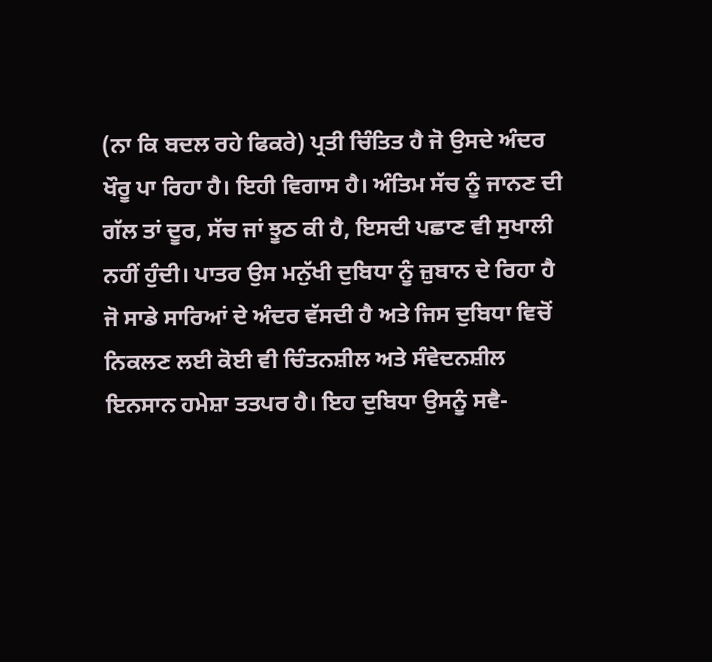(ਨਾ ਕਿ ਬਦਲ ਰਹੇ ਫਿਕਰੇ) ਪ੍ਰਤੀ ਚਿੰਤਿਤ ਹੈ ਜੋ ਉਸਦੇ ਅੰਦਰ ਖੌਰੂ ਪਾ ਰਿਹਾ ਹੈ। ਇਹੀ ਵਿਗਾਸ ਹੈ। ਅੰਤਿਮ ਸੱਚ ਨੂੰ ਜਾਨਣ ਦੀ ਗੱਲ ਤਾਂ ਦੂਰ, ਸੱਚ ਜਾਂ ਝੂਠ ਕੀ ਹੈ, ਇਸਦੀ ਪਛਾਣ ਵੀ ਸੁਖਾਲੀ ਨਹੀਂ ਹੁੰਦੀ। ਪਾਤਰ ਉਸ ਮਨੁੱਖੀ ਦੁਬਿਧਾ ਨੂੰ ਜ਼ੁਬਾਨ ਦੇ ਰਿਹਾ ਹੈ ਜੋ ਸਾਡੇ ਸਾਰਿਆਂ ਦੇ ਅੰਦਰ ਵੱਸਦੀ ਹੈ ਅਤੇ ਜਿਸ ਦੁਬਿਧਾ ਵਿਚੋਂ ਨਿਕਲਣ ਲਈ ਕੋਈ ਵੀ ਚਿੰਤਨਸ਼ੀਲ ਅਤੇ ਸੰਵੇਦਨਸ਼ੀਲ ਇਨਸਾਨ ਹਮੇਸ਼ਾ ਤਤਪਰ ਹੈ। ਇਹ ਦੁਬਿਧਾ ਉਸਨੂੰ ਸਵੈ-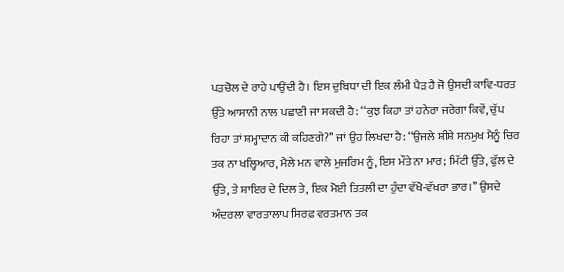ਪੜਚੋਲ ਦੇ ਰਾਹੇ ਪਾਉਂਦੀ ਹੈ। ਇਸ ਦੁਬਿਧਾ ਦੀ ਇਕ ਲੰਮੀ ਪੈੜ ਹੈ ਜੋ ਉਸਦੀ ਕਾਵਿ-ਧਰਤ ਉੱਤੇ ਆਸਾਨੀ ਨਾਲ ਪਛਾਣੀ ਜਾ ਸਕਦੀ ਹੈ: ‘‘ਕੁਝ ਕਿਹਾ ਤਾਂ ਹਨੇਰਾ ਜਰੇਗਾ ਕਿਵੇਂ, ਚੁੱਪ ਰਿਹਾ ਤਾਂ ਸ਼ਮ੍ਹਾਦਾਨ ਕੀ ਕਹਿਣਗੇ?’’ ਜਾਂ ਉਹ ਲਿਖਦਾ ਹੈ: ‘‘ਉਜਲੇ ਸ਼ੀਸ਼ੇ ਸਨਮੁਖ ਮੈਨੂੰ ਚਿਰ ਤਕ ਨਾ ਖਲ੍ਹਿਆਰ, ਮੈਲੇ ਮਨ ਵਾਲੇ ਮੁਜਰਿਮ ਨੂੰ, ਇਸ ਮੌਤੇ ਨਾ ਮਾਰ; ਮਿੱਟੀ ਉੱਤੇ, ਫੁੱਲ ਦੇ ਉੱਤੇ, ਤੇ ਸ਼ਾਇਰ ਦੇ ਦਿਲ ਤੇ, ਇਕ ਮੋਈ ਤਿਤਲੀ ਦਾ ਹੁੰਦਾ ਵੱਖੋ-ਵੱਖਰਾ ਭਾਰ।’’ ਉਸਦੇ ਅੰਦਰਲਾ ਵਾਰਤਾਲਾਪ ਸਿਰਫ਼ ਵਰਤਮਾਨ ਤਕ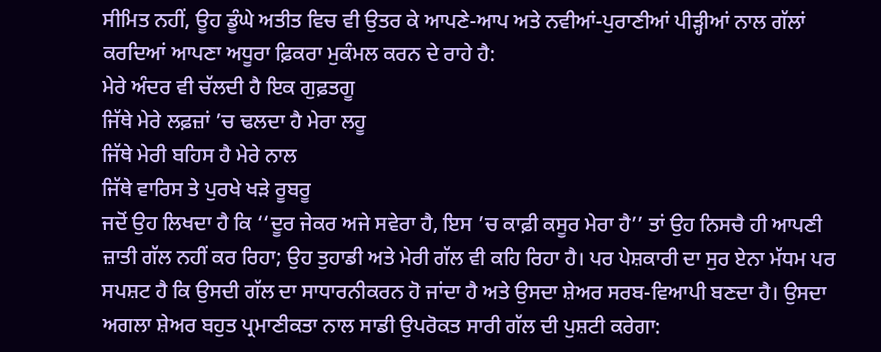ਸੀਮਿਤ ਨਹੀਂ, ਊਹ ਡੂੰਘੇ ਅਤੀਤ ਵਿਚ ਵੀ ਉਤਰ ਕੇ ਆਪਣੇ-ਆਪ ਅਤੇ ਨਵੀਆਂ-ਪੁਰਾਣੀਆਂ ਪੀੜ੍ਹੀਆਂ ਨਾਲ ਗੱਲਾਂ ਕਰਦਿਆਂ ਆਪਣਾ ਅਧੂਰਾ ਫ਼ਿਕਰਾ ਮੁਕੰਮਲ ਕਰਨ ਦੇ ਰਾਹੇ ਹੈ:
ਮੇਰੇ ਅੰਦਰ ਵੀ ਚੱਲਦੀ ਹੈ ਇਕ ਗੁਫ਼ਤਗੂ
ਜਿੱਥੇ ਮੇਰੇ ਲਫ਼ਜ਼ਾਂ ’ਚ ਢਲਦਾ ਹੈ ਮੇਰਾ ਲਹੂ
ਜਿੱਥੇ ਮੇਰੀ ਬਹਿਸ ਹੈ ਮੇਰੇ ਨਾਲ
ਜਿੱਥੇ ਵਾਰਿਸ ਤੇ ਪੁਰਖੇ ਖੜੇ ਰੂਬਰੂ
ਜਦੋਂ ਉਹ ਲਿਖਦਾ ਹੈ ਕਿ ‘‘ਦੂਰ ਜੇਕਰ ਅਜੇ ਸਵੇਰਾ ਹੈ, ਇਸ ’ਚ ਕਾਫ਼ੀ ਕਸੂਰ ਮੇਰਾ ਹੈ’’ ਤਾਂ ਉਹ ਨਿਸਚੈ ਹੀ ਆਪਣੀ ਜ਼ਾਤੀ ਗੱਲ ਨਹੀਂ ਕਰ ਰਿਹਾ; ਉਹ ਤੁਹਾਡੀ ਅਤੇ ਮੇਰੀ ਗੱਲ ਵੀ ਕਹਿ ਰਿਹਾ ਹੈ। ਪਰ ਪੇਸ਼ਕਾਰੀ ਦਾ ਸੁਰ ਏਨਾ ਮੱਧਮ ਪਰ ਸਪਸ਼ਟ ਹੈ ਕਿ ਉਸਦੀ ਗੱਲ ਦਾ ਸਾਧਾਰਨੀਕਰਨ ਹੋ ਜਾਂਦਾ ਹੈ ਅਤੇ ਉਸਦਾ ਸ਼ੇਅਰ ਸਰਬ-ਵਿਆਪੀ ਬਣਦਾ ਹੈ। ਉਸਦਾ ਅਗਲਾ ਸ਼ੇਅਰ ਬਹੁਤ ਪ੍ਰਮਾਣੀਕਤਾ ਨਾਲ ਸਾਡੀ ਉਪਰੋਕਤ ਸਾਰੀ ਗੱਲ ਦੀ ਪੁਸ਼ਟੀ ਕਰੇਗਾ: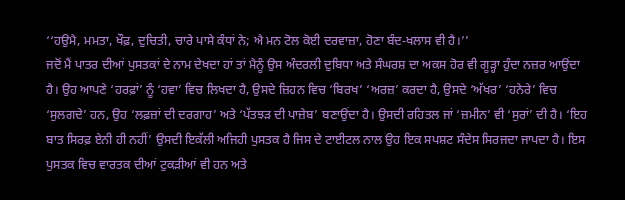‘‘ਹਉਮੈ, ਮਮਤਾ, ਖੌਫ਼, ਦੁਚਿਤੀ, ਚਾਰੇ ਪਾਸੇ ਕੰਧਾਂ ਨੇ; ਐ ਮਨ ਟੋਲ ਕੋਈ ਦਰਵਾਜ਼ਾ, ਹੋਣਾ ਬੰਦ-ਖਲਾਸ ਵੀ ਹੈ।’’
ਜਦੋਂ ਮੈਂ ਪਾਤਰ ਦੀਆਂ ਪੁਸਤਕਾਂ ਦੇ ਨਾਮ ਦੇਖਦਾ ਹਾਂ ਤਾਂ ਮੈਨੂੰ ਉਸ ਅੰਦਰਲੀ ਦੁਬਿਧਾ ਅਤੇ ਸੰਘਰਸ਼ ਦਾ ਅਕਸ ਹੋਰ ਵੀ ਗੂੜ੍ਹਾ ਹੁੰਦਾ ਨਜ਼ਰ ਆਉਂਦਾ ਹੈ। ਉਹ ਆਪਣੇ ‘ਹਰਫ਼ਾਂ’ ਨੂੰ ‘ਹਵਾ’ ਵਿਚ ਲਿਖਦਾ ਹੈ, ਉਸਦੇ ਜ਼ਿਹਨ ਵਿਚ ‘ਬਿਰਖ’ ‘ਅਰਜ਼’ ਕਰਦਾ ਹੈ, ਉਸਦੇ ‘ਅੱਖਰ’ ‘ਹਨੇਰੇ’ ਵਿਚ ‘ਸੁਲਗਦੇ’ ਹਨ, ਉਹ ‘ਲਫ਼ਜ਼ਾਂ ਦੀ ਦਰਗਾਹ’ ਅਤੇ ‘ਪੱਤਝੜ ਦੀ ਪਾਜ਼ੇਬ’ ਬਣਾਉਂਦਾ ਹੈ। ਉਸਦੀ ਰਹਿਤਲ ਜਾਂ ‘ਜ਼ਮੀਨ’ ਵੀ ‘ਸੁਰਾਂ’ ਦੀ ਹੈ। ‘ਇਹ ਬਾਤ ਸਿਰਫ਼ ਏਨੀ ਹੀ ਨਹੀਂ’ ਉਸਦੀ ਇਕੱਲੀ ਅਜਿਹੀ ਪੁਸਤਕ ਹੈ ਜਿਸ ਦੇ ਟਾਈਟਲ ਨਾਲ ਉਹ ਇਕ ਸਪਸ਼ਟ ਸੰਦੇਸ ਸਿਰਜਦਾ ਜਾਪਦਾ ਹੈ। ਇਸ ਪੁਸਤਕ ਵਿਚ ਵਾਰਤਕ ਦੀਆਂ ਟੁਕੜੀਆਂ ਵੀ ਹਨ ਅਤੇ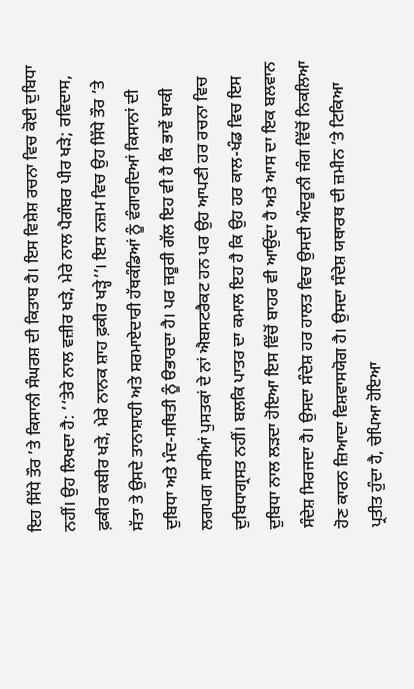ਇਹ ਸਿੱਧੇ ਤੌਰ ’ਤੇ ਕਿਸਾਨੀ ਸੰਘਰਸ਼ ਦੀ ਕਿਤਾਬ ਹੈ। ਇਸ ਵਿਸ਼ੇਸ਼ ਰਚਨਾ ਵਿਚ ਕੋਈ ਦੁਬਿਧਾ ਨਹੀਂ। ਉਹ ਲਿਖਦਾ ਹੈ: ‘‘ਤੇਰੇ ਨਾਲ ਵਜ਼ੀਰ ਖੜੇ, ਮੇਰੇ ਨਾਲ ਪੈਗੰਬਰ ਪੀਰ ਖੜੇ; ਰਵਿਦਾਸ, ਫ਼ਕੀਰ ਕਬੀਰ ਖੜੇ, ਮੇਰੇ ਨਾਨਕ ਸ਼ਾਹ ਫ਼ਕੀਰ ਖੜ੍ਹੇ’’। ਇਸ ਨਜ਼ਮ ਵਿਚ ਉਹ ਸਿੱਧੇ ਤੌਰ ’ਤੇ ਸੱਤਾ ਤੇ ਉਸਦੇ ਤਾਨਾਸ਼ਾਹੀ ਅਤੇ ਸਰਮਾਏਦਾਰੀ ਹੱਥਕੰਡਿਆਂ ਨੂੰ ਵੰਗਾਰਦਿਆਂ ਕਿਸਾਨਾਂ ਦੀ ਦੁਬਿਧਾ ਅਤੇ ਮੰਦ-ਸਥਿਤੀ ਨੂੰ ੳਭਾਰਦਾ ਹੈ। ਪਰ ਜ਼ਰੂਰੀ ਗੱਲ ਇਹ ਵੀ ਹੈ ਕਿ ਭਾਵੇਂ ਬਾਕੀ ਲਗਪਗ ਸਾਰੀਆਂ ਪੁਸਤਕਾਂ ਦੇ ਨਾਂ ਐਬਸਟਰੈਕਟ ਹਨ ਪਰ ਉਹ ਆਪਣੀ ਹਰ ਰਚਨਾ ਵਿਚ ਦੁਬਿਧਾਗ੍ਰਸਤ ਨਹੀਂ। ਬਲਕਿ ਪਾਤਰ ਦਾ ਕਮਾਲ ਇਹ ਹੈ ਕਿ ਉਹ ਹਰ ਕਾਲ-ਖੰਡ ਵਿਚ ਇਸ ਦੁਬਿਧਾ ਨਾਲ ਲੜਦਾ ਹੋਇਆ ਇਸ ਵਿੱਚੋਂ ਬਾਹਰ ਵੀ ਆਉਂਦਾ ਹੈ ਅਤੇ ਆਸ ਦਾ ਇਕ ਬਲਵਾਨ ਸੰਦੇਸ਼ ਸਿਰਜਦਾ ਹੈ। ਉਸਦਾ ਸੰਦੇਸ਼ ਹਰ ਹਾਲਤ ਵਿਚ ਉਸਦੀ ਅੰਦਰੂਨੀ ਜੰਗ ਵਿੱਚੋਂ ਨਿਕਲਿਆ ਹੋਣ ਕਾਰਨ ਜ਼ਿਆਦਾ ਵਿਸ਼ਵਾਸਯੋਗ ਹੈ। ਉਸਦਾ ਸੰਦੇਸ਼ ਯਥਾਰਥ ਦੀ ਜ਼ਮੀਨ ’ਤੇ ਟਿਕਿਆ ਪ੍ਰਤੀਤ ਹੁੰਦਾ ਹੈ, ਚੇਪਿਆ ਹੋਇਆ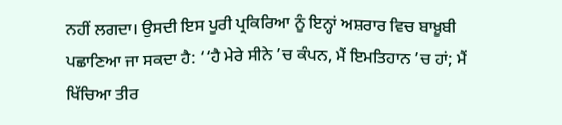ਨਹੀਂ ਲਗਦਾ। ਉਸਦੀ ਇਸ ਪੂਰੀ ਪ੍ਰਕਿਰਿਆ ਨੂੰ ਇਨ੍ਹਾਂ ਅਸ਼ਰਾਰ ਵਿਚ ਬਾਖ਼ੂਬੀ ਪਛਾਣਿਆ ਜਾ ਸਕਦਾ ਹੈ: ‘‘ਹੈ ਮੇਰੇ ਸੀਨੇ ’ਚ ਕੰਪਨ, ਮੈਂ ਇਮਤਿਹਾਨ ’ਚ ਹਾਂ; ਮੈਂ ਖਿੱਚਿਆ ਤੀਰ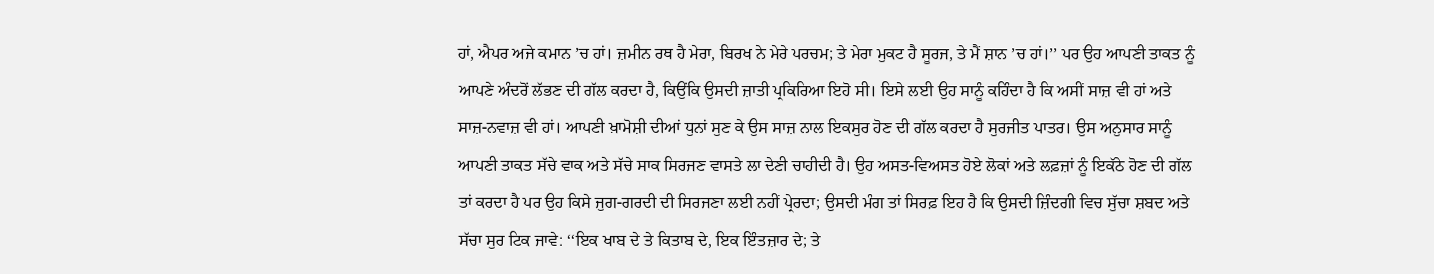ਹਾਂ, ਐਪਰ ਅਜੇ ਕਮਾਨ ’ਚ ਹਾਂ। ਜ਼ਮੀਨ ਰਥ ਹੈ ਮੇਰਾ, ਬਿਰਖ ਨੇ ਮੇਰੇ ਪਰਚਮ; ਤੇ ਮੇਰਾ ਮੁਕਟ ਹੈ ਸੂਰਜ, ਤੇ ਮੈਂ ਸ਼ਾਨ ’ਚ ਹਾਂ।’’ ਪਰ ਉਹ ਆਪਣੀ ਤਾਕਤ ਨੂੰ ਆਪਣੇ ਅੰਦਰੋਂ ਲੱਭਣ ਦੀ ਗੱਲ ਕਰਦਾ ਹੈ, ਕਿਉਂਕਿ ਉਸਦੀ ਜ਼ਾਤੀ ਪ੍ਰਕਿਰਿਆ ਇਹੋ ਸੀ। ਇਸੇ ਲਈ ਉਹ ਸਾਨੂੰ ਕਹਿੰਦਾ ਹੈ ਕਿ ਅਸੀਂ ਸਾਜ਼ ਵੀ ਹਾਂ ਅਤੇ ਸਾਜ਼-ਨਵਾਜ਼ ਵੀ ਹਾਂ। ਆਪਣੀ ਖ਼ਾਮੋਸ਼ੀ ਦੀਆਂ ਧੁਨਾਂ ਸੁਣ ਕੇ ਉਸ ਸਾਜ਼ ਨਾਲ ਇਕਸੁਰ ਹੋਣ ਦੀ ਗੱਲ ਕਰਦਾ ਹੈ ਸੁਰਜੀਤ ਪਾਤਰ। ਉਸ ਅਨੁਸਾਰ ਸਾਨੂੰ ਆਪਣੀ ਤਾਕਤ ਸੱਚੇ ਵਾਕ ਅਤੇ ਸੱਚੇ ਸਾਕ ਸਿਰਜਣ ਵਾਸਤੇ ਲਾ ਦੇਣੀ ਚਾਹੀਦੀ ਹੈ। ਉਹ ਅਸਤ-ਵਿਅਸਤ ਹੋਏ ਲੋਕਾਂ ਅਤੇ ਲਫ਼ਜ਼ਾਂ ਨੂੰ ਇਕੱਠੇ ਹੋਣ ਦੀ ਗੱਲ ਤਾਂ ਕਰਦਾ ਹੈ ਪਰ ਉਹ ਕਿਸੇ ਜੁਗ-ਗਰਦੀ ਦੀ ਸਿਰਜਣਾ ਲਈ ਨਹੀਂ ਪ੍ਰੇਰਦਾ; ਉਸਦੀ ਮੰਗ ਤਾਂ ਸਿਰਫ਼ ਇਹ ਹੈ ਕਿ ਉਸਦੀ ਜ਼ਿੰਦਗੀ ਵਿਚ ਸੁੱਚਾ ਸ਼ਬਦ ਅਤੇ ਸੱਚਾ ਸੁਰ ਟਿਕ ਜਾਵੇ: ‘‘ਇਕ ਖਾਬ ਦੇ ਤੇ ਕਿਤਾਬ ਦੇ, ਇਕ ਇੰਤਜ਼ਾਰ ਦੇ; ਤੇ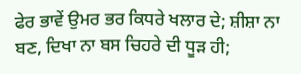ਫੇਰ ਭਾਵੇਂ ਉਮਰ ਭਰ ਕਿਧਰੇ ਖਲਾਰ ਦੇ; ਸ਼ੀਸ਼ਾ ਨਾ ਬਣ, ਦਿਖਾ ਨਾ ਬਸ ਚਿਹਰੇ ਦੀ ਧੂੜ ਹੀ;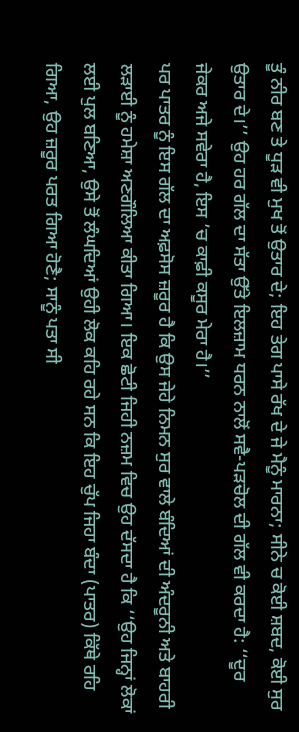ਤੂੰ ਨੀਰ ਬਣ ਤੇ ਧੂੜ ਵੀ ਮੁਖ ਤੋਂ ਉਤਾਰ ਦੇ; ਇਹ ਤੇਗ ਪਾਸੇ ਰੱਖ ਦੇ ਜੇ ਮੈਨੂੰ ਮਾਰਨਾ; ਸੀਨੇ ਚ ਕੋਈ ਸ਼ਬਦ, ਕੋਈ ਸੁਰ ਉਤਾਰ ਦੇ।’’ ਉਹ ਹਰ ਗੱਲ ਦਾ ਸੱਤਾ ਉੱਤੇ ਇਲਜ਼ਾਮ ਧਰਨ ਨਾਲੋਂ ਸਵੈ-ਪੜਚੋਲ ਦੀ ਗੱਲ ਵੀ ਕਰਦਾ ਹੈ: ‘‘ਦੂਰ ਜੇਕਰ ਅਜੇ ਸਵੇਰਾ ਹੈ, ਇਸ ’ਚ ਕਾਫ਼ੀ ਕਸੂਰ ਮੇਰਾ ਹੈ।’’
ਪਰ ਪਾਤਰ ਨੂੰ ਇਸ ਗੱਲ ਦਾ ਅਫ਼ਸੋਸ ਜ਼ਰੂਰ ਹੈ ਕਿ ਉਸ ਜੇਹੇ ਨਿਮਨ ਸੁਰ ਵਾਲੇ ਬੰਦਿਆਂ ਦੀ ਅੰਦਰੂਨੀ ਅਤੇ ਬਾਹਰੀ ਲੜਾਈ ਨੂੰ ਹਮੇਸ਼ਾ ਅਣਗੌਲਿਆ ਕੀਤਾ ਗਿਆ। ਇਕ ਛੋਟੀ ਜਿਹੀ ਨਜ਼ਮ ਵਿਚ ਉਹ ਦੱਸਦਾ ਹੈ ਕਿ ‘‘ਉਹ ਜਿਨ੍ਹਾਂ ਲੋਕਾਂ ਲਈ ਪੁਲ ਬਣਿਆ, ਉਸੇ ਤੋਂ ਲੰਘਦਿਆਂ ਉਹੀ ਲੋਕ ਕਹਿ ਰਹੇ ਸਨ ਕਿ ਇਹ ਚੁੱਪ ਜਿਹਾ ਬੰਦਾ (ਪਾਤਰ) ਕਿੱਥੇ ਰਹਿ ਗਿਆ, ਉਹ ਜ਼ਰੂਰ ਪਰਤ ਗਿਆ ਹੋਣੈ; ਸਾਨੂੰ ਪਤਾ ਸੀ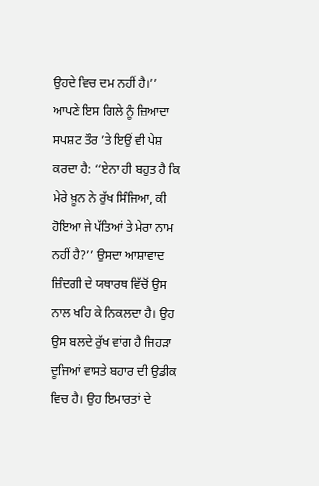ਉਹਦੇ ਵਿਚ ਦਮ ਨਹੀਂ ਹੈ।’’ ਆਪਣੇ ਇਸ ਗਿਲੇ ਨੂੰ ਜ਼ਿਆਦਾ ਸਪਸ਼ਟ ਤੌਰ ’ਤੇ ਇਉਂ ਵੀ ਪੇਸ਼ ਕਰਦਾ ਹੈ: ‘‘ਏਨਾ ਹੀ ਬਹੁਤ ਹੈ ਕਿ ਮੇਰੇ ਖ਼ੂਨ ਨੇ ਰੁੱਖ ਸਿੰਜਿਆ, ਕੀ ਹੋਇਆ ਜੇ ਪੱਤਿਆਂ ਤੇ ਮੇਰਾ ਨਾਮ ਨਹੀਂ ਹੈ?’’ ਉਸਦਾ ਆਸ਼ਾਵਾਦ ਜ਼ਿੰਦਗੀ ਦੇ ਯਥਾਰਥ ਵਿੱਚੋਂ ਉਸ ਨਾਲ ਖਹਿ ਕੇ ਨਿਕਲਦਾ ਹੈ। ਉਹ ਉਸ ਬਲਦੇ ਰੁੱਖ ਵਾਂਗ ਹੈ ਜਿਹੜਾ ਦੂਜਿਆਂ ਵਾਸਤੇ ਬਹਾਰ ਦੀ ਉਡੀਕ ਵਿਚ ਹੈ। ਉਹ ਇਮਾਰਤਾਂ ਦੇ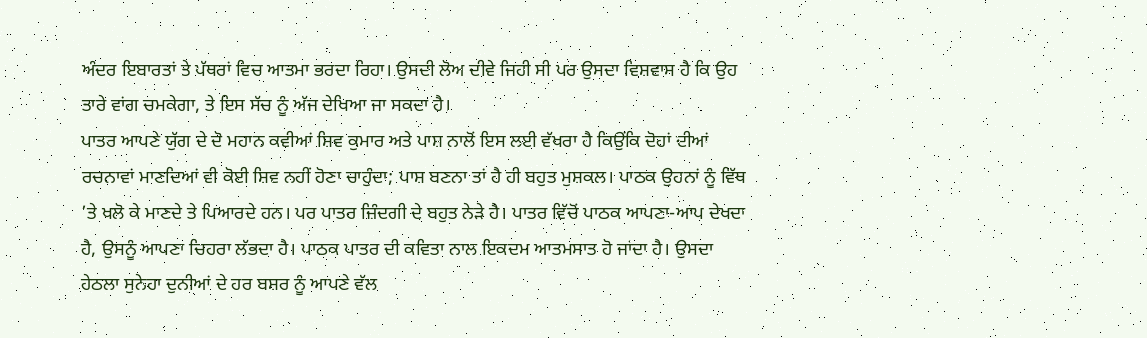ਅੰਦਰ ਇਬਾਰਤਾਂ ਤੇ ਪੱਥਰਾਂ ਵਿਚ ਆਤਮਾ ਭਰਦਾ ਰਿਹਾ। ਉਸਦੀ ਲੋਅ ਦੀਵੇ ਜਿਹੀ ਸੀ ਪਰ ਉਸਦਾ ਵਿਸ਼ਵਾਸ ਹੈ ਕਿ ਉਹ ਤਾਰੇ ਵਾਂਗ ਚਮਕੇਗਾ, ਤੇ ਇਸ ਸੱਚ ਨੂੰ ਅੱਜ ਦੇਖਿਆ ਜਾ ਸਕਦਾ ਹੈ।
ਪਾਤਰ ਆਪਣੇ ਯੁੱਗ ਦੇ ਦੋ ਮਹਾਨ ਕਵੀਆਂ ਸ਼ਿਵ ਕੁਮਾਰ ਅਤੇ ਪਾਸ਼ ਨਾਲੋਂ ਇਸ ਲਈ ਵੱਖਰਾ ਹੈ ਕਿਉਂਕਿ ਦੋਹਾਂ ਦੀਆਂ ਰਚਨਾਵਾਂ ਮਾਣਦਿਆਂ ਵੀ ਕੋਈ ਸ਼ਿਵ ਨਹੀਂ ਹੋਣਾ ਚਾਹੁੰਦਾ; ਪਾਸ਼ ਬਣਨਾ ਤਾਂ ਹੈ ਹੀ ਬਹੁਤ ਮੁਸ਼ਕਲ। ਪਾਠਕ ਉਹਨਾਂ ਨੂੰ ਵਿੱਥ ’ਤੇ ਖਲੋ ਕੇ ਮਾਣਦੇ ਤੇ ਪਿਆਰਦੇ ਹਨ। ਪਰ ਪਾਤਰ ਜ਼ਿੰਦਗੀ ਦੇ ਬਹੁਤ ਨੇੜੇ ਹੈ। ਪਾਤਰ ਵਿੱਚੋਂ ਪਾਠਕ ਆਪਣਾ-ਆਪ ਦੇਖਦਾ ਹੈ, ਉਸਨੂੰ ਆਪਣਾ ਚਿਹਰਾ ਲੱਭਦਾ ਹੈ। ਪਾਠਕ ਪਾਤਰ ਦੀ ਕਵਿਤਾ ਨਾਲ ਇਕਦਮ ਆਤਮਸਾਤ ਹੋ ਜਾਂਦਾ ਹੈ। ਉਸਦਾ ਹੇਠਲਾ ਸੁਨੇਹਾ ਦੁਨੀਆਂ ਦੇ ਹਰ ਬਸ਼ਰ ਨੂੰ ਆਪਣੇ ਵੱਲ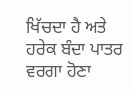ਖਿੱਚਦਾ ਹੈ ਅਤੇ ਹਰੇਕ ਬੰਦਾ ਪਾਤਰ ਵਰਗਾ ਹੋਣਾ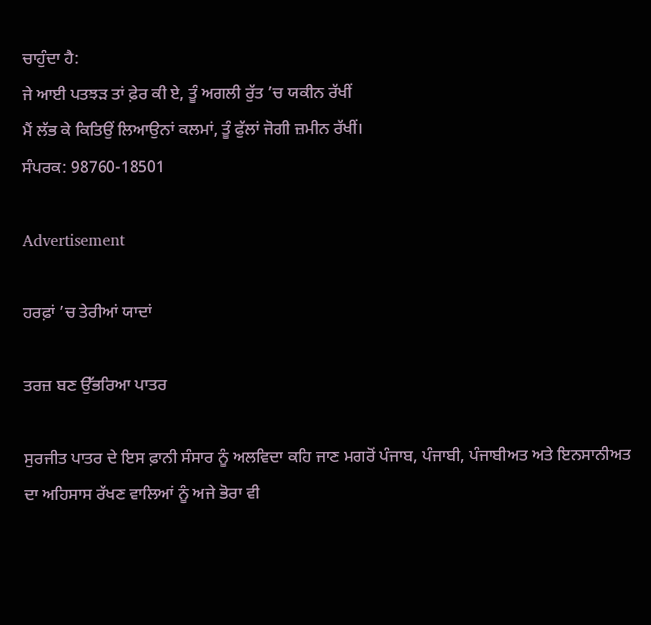ਚਾਹੁੰਦਾ ਹੈ:
ਜੇ ਆਈ ਪਤਝੜ ਤਾਂ ਫ਼ੇਰ ਕੀ ਏ, ਤੂੰ ਅਗਲੀ ਰੁੱਤ ’ਚ ਯਕੀਨ ਰੱਖੀਂ
ਮੈਂ ਲੱਭ ਕੇ ਕਿਤਿਉਂ ਲਿਆਉਨਾਂ ਕਲਮਾਂ, ਤੂੰ ਫੁੱਲਾਂ ਜੋਗੀ ਜ਼ਮੀਨ ਰੱਖੀਂ।
ਸੰਪਰਕ: 98760-18501

Advertisement

ਹਰਫ਼ਾਂ ’ਚ ਤੇਰੀਆਂ ਯਾਦਾਂ

ਤਰਜ਼ ਬਣ ਉੱਭਰਿਆ ਪਾਤਰ

ਸੁਰਜੀਤ ਪਾਤਰ ਦੇ ਇਸ ਫ਼ਾਨੀ ਸੰਸਾਰ ਨੂੰ ਅਲਵਿਦਾ ਕਹਿ ਜਾਣ ਮਗਰੋਂ ਪੰਜਾਬ, ਪੰਜਾਬੀ, ਪੰਜਾਬੀਅਤ ਅਤੇ ਇਨਸਾਨੀਅਤ ਦਾ ਅਹਿਸਾਸ ਰੱਖਣ ਵਾਲਿਆਂ ਨੂੰ ਅਜੇ ਭੋਰਾ ਵੀ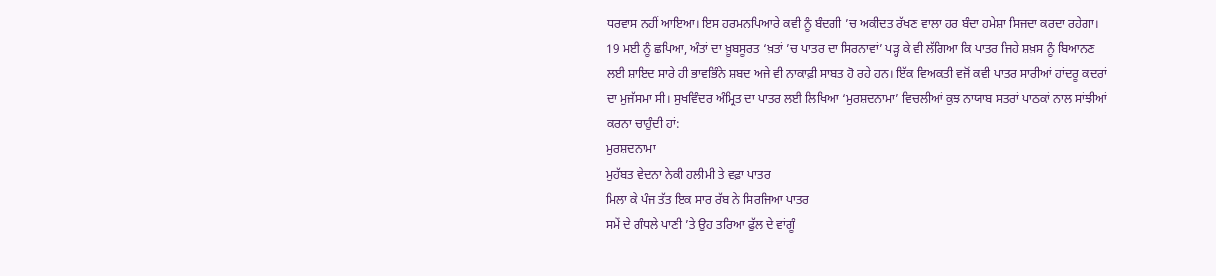ਧਰਵਾਸ ਨਹੀਂ ਆਇਆ। ਇਸ ਹਰਮਨਪਿਆਰੇ ਕਵੀ ਨੂੰ ਬੰਦਗੀ ’ਚ ਅਕੀਦਤ ਰੱਖਣ ਵਾਲਾ ਹਰ ਬੰਦਾ ਹਮੇਸ਼ਾ ਸਿਜਦਾ ਕਰਦਾ ਰਹੇਗਾ। 19 ਮਈ ਨੂੰ ਛਪਿਆ, ਅੰਤਾਂ ਦਾ ਖ਼ੂਬਸੂਰਤ ‘ਖ਼ਤਾਂ ’ਚ ਪਾਤਰ ਦਾ ਸਿਰਨਾਵਾਂ’ ਪੜ੍ਹ ਕੇ ਵੀ ਲੱਗਿਆ ਕਿ ਪਾਤਰ ਜਿਹੇ ਸ਼ਖ਼ਸ ਨੂੰ ਬਿਆਨਣ ਲਈ ਸ਼ਾਇਦ ਸਾਰੇ ਹੀ ਭਾਵਭਿੰਨੇ ਸ਼ਬਦ ਅਜੇ ਵੀ ਨਾਕਾਫ਼ੀ ਸਾਬਤ ਹੋ ਰਹੇ ਹਨ। ਇੱਕ ਵਿਅਕਤੀ ਵਜੋਂ ਕਵੀ ਪਾਤਰ ਸਾਰੀਆਂ ਹਾਂਦਰੂ ਕਦਰਾਂ ਦਾ ਮੁਜੱਸਮਾ ਸੀ। ਸੁਖਵਿੰਦਰ ਅੰਮ੍ਰਿਤ ਦਾ ਪਾਤਰ ਲਈ ਲਿਖਿਆ ‘ਮੁਰਸ਼ਦਨਾਮਾ’ ਵਿਚਲੀਆਂ ਕੁਝ ਨਾਯਾਬ ਸਤਰਾਂ ਪਾਠਕਾਂ ਨਾਲ ਸਾਂਝੀਆਂ ਕਰਨਾ ਚਾਹੁੰਦੀ ਹਾਂ:
ਮੁਰਸ਼ਦਨਾਮਾ
ਮੁਹੱਬਤ ਵੇਦਨਾ ਨੇਕੀ ਹਲੀਮੀ ਤੇ ਵਫ਼ਾ ਪਾਤਰ
ਮਿਲਾ ਕੇ ਪੰਜ ਤੱਤ ਇਕ ਸਾਰ ਰੱਬ ਨੇ ਸਿਰਜਿਆ ਪਾਤਰ
ਸਮੇਂ ਦੇ ਗੰਧਲੇ ਪਾਣੀ ’ਤੇ ਉਹ ਤਰਿਆ ਫੁੱਲ ਦੇ ਵਾਂਗੂੰ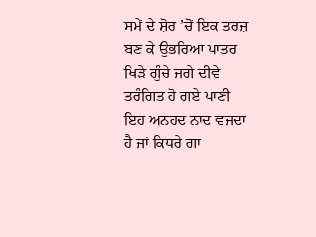ਸਮੇਂ ਦੇ ਸ਼ੋਰ ’ਚੋਂ ਇਕ ਤਰਜ਼ ਬਣ ਕੇ ਉਭਰਿਆ ਪਾਤਰ
ਖਿੜੇ ਗੁੰਚੇ ਜਗੇ ਦੀਵੇ ਤਰੰਗਿਤ ਹੋ ਗਏ ਪਾਣੀ
ਇਹ ਅਨਹਦ ਨਾਦ ਵਜਦਾ ਹੈ ਜਾਂ ਕਿਧਰੇ ਗਾ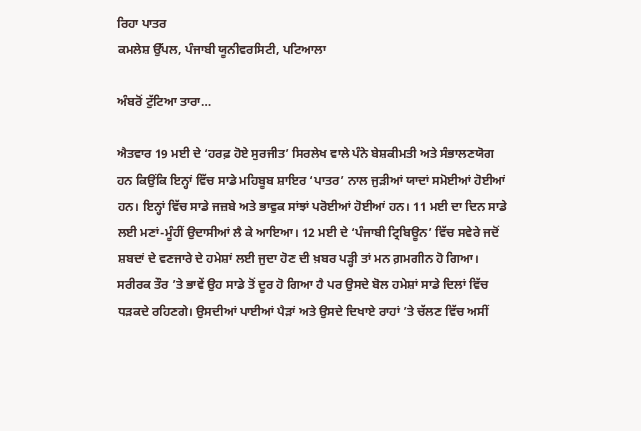ਰਿਹਾ ਪਾਤਰ
ਕਮਲੇਸ਼ ਉੱਪਲ, ਪੰਜਾਬੀ ਯੂਨੀਵਰਸਿਟੀ, ਪਟਿਆਲਾ

ਅੰਬਰੋਂ ਟੁੱਟਿਆ ਤਾਰਾ…

ਐਤਵਾਰ 19 ਮਈ ਦੇ ‘ਹਰਫ਼ ਹੋਏ ਸੁਰਜੀਤ’ ਸਿਰਲੇਖ ਵਾਲੇ ਪੰਨੇ ਬੇਸ਼ਕੀਮਤੀ ਅਤੇ ਸੰਭਾਲਣਯੋਗ ਹਨ ਕਿਉਂਕਿ ਇਨ੍ਹਾਂ ਵਿੱਚ ਸਾਡੇ ਮਹਿਬੂਬ ਸ਼ਾਇਰ ‘ਪਾਤਰ’ ਨਾਲ ਜੁੜੀਆਂ ਯਾਦਾਂ ਸਮੋਈਆਂ ਹੋਈਆਂ ਹਨ। ਇਨ੍ਹਾਂ ਵਿੱਚ ਸਾਡੇ ਜਜ਼ਬੇ ਅਤੇ ਭਾਵੁਕ ਸਾਂਝਾਂ ਪਰੋਈਆਂ ਹੋਈਆਂ ਹਨ। 11 ਮਈ ਦਾ ਦਿਨ ਸਾਡੇ ਲਈ ਮਣਾਂ-ਮੂੰਹੀਂ ਉਦਾਸੀਆਂ ਲੈ ਕੇ ਆਇਆ। 12 ਮਈ ਦੇ ‘ਪੰਜਾਬੀ ਟ੍ਰਿਬਿਊਨ’ ਵਿੱਚ ਸਵੇਰੇ ਜਦੋਂ ਸ਼ਬਦਾਂ ਦੇ ਵਣਜਾਰੇ ਦੇ ਹਮੇਸ਼ਾਂ ਲਈ ਜੁਦਾ ਹੋਣ ਦੀ ਖ਼ਬਰ ਪੜ੍ਹੀ ਤਾਂ ਮਨ ਗ਼ਮਗੀਨ ਹੋ ਗਿਆ। ਸਰੀਰਕ ਤੌਰ ’ਤੇ ਭਾਵੇਂ ਉਹ ਸਾਡੇ ਤੋਂ ਦੂਰ ਹੋ ਗਿਆ ਹੈ ਪਰ ਉਸਦੇ ਬੋਲ ਹਮੇਸ਼ਾਂ ਸਾਡੇ ਦਿਲਾਂ ਵਿੱਚ ਧੜਕਦੇ ਰਹਿਣਗੇ। ਉਸਦੀਆਂ ਪਾਈਆਂ ਪੈੜਾਂ ਅਤੇ ਉਸਦੇ ਦਿਖਾਏ ਰਾਹਾਂ ’ਤੇ ਚੱਲਣ ਵਿੱਚ ਅਸੀਂ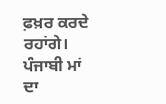ਫ਼ਖ਼ਰ ਕਰਦੇ ਰਹਾਂਗੇ। ਪੰਜਾਬੀ ਮਾਂ ਦਾ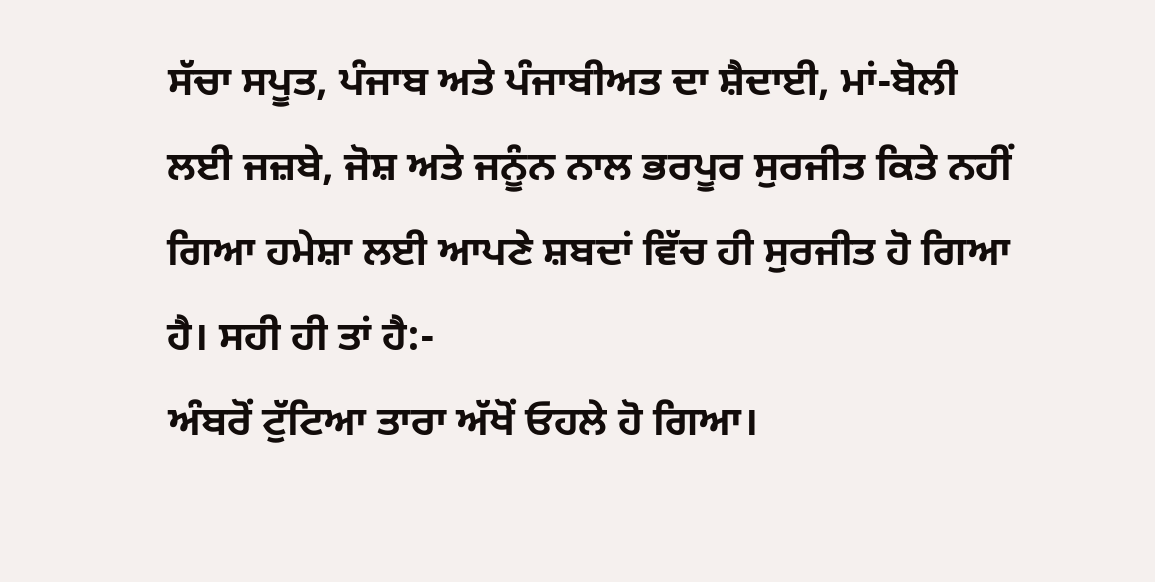ਸੱਚਾ ਸਪੂਤ, ਪੰਜਾਬ ਅਤੇ ਪੰਜਾਬੀਅਤ ਦਾ ਸ਼ੈਦਾਈ, ਮਾਂ-ਬੋਲੀ ਲਈ ਜਜ਼ਬੇ, ਜੋਸ਼ ਅਤੇ ਜਨੂੰਨ ਨਾਲ ਭਰਪੂਰ ਸੁਰਜੀਤ ਕਿਤੇ ਨਹੀਂ ਗਿਆ ਹਮੇਸ਼ਾ ਲਈ ਆਪਣੇ ਸ਼ਬਦਾਂ ਵਿੱਚ ਹੀ ਸੁਰਜੀਤ ਹੋ ਗਿਆ ਹੈ। ਸਹੀ ਹੀ ਤਾਂ ਹੈ:-
ਅੰਬਰੋਂ ਟੁੱਟਿਆ ਤਾਰਾ ਅੱਖੋਂ ਓਹਲੇ ਹੋ ਗਿਆ।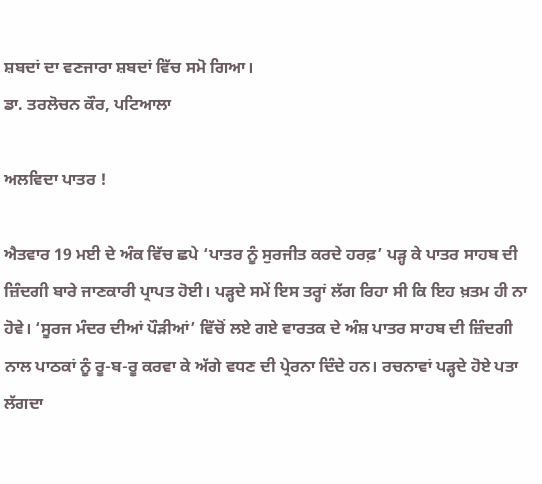ਸ਼ਬਦਾਂ ਦਾ ਵਣਜਾਰਾ ਸ਼ਬਦਾਂ ਵਿੱਚ ਸਮੋ ਗਿਆ।
ਡਾ. ਤਰਲੋਚਨ ਕੌਰ, ਪਟਿਆਲਾ

ਅਲਵਿਦਾ ਪਾਤਰ !

ਐਤਵਾਰ 19 ਮਈ ਦੇ ਅੰਕ ਵਿੱਚ ਛਪੇ ‘ਪਾਤਰ ਨੂੰ ਸੁਰਜੀਤ ਕਰਦੇ ਹਰਫ਼’ ਪੜ੍ਹ ਕੇ ਪਾਤਰ ਸਾਹਬ ਦੀ ਜ਼ਿੰਦਗੀ ਬਾਰੇ ਜਾਣਕਾਰੀ ਪ੍ਰਾਪਤ ਹੋਈ। ਪੜ੍ਹਦੇ ਸਮੇਂ ਇਸ ਤਰ੍ਹਾਂ ਲੱਗ ਰਿਹਾ ਸੀ ਕਿ ਇਹ ਖ਼ਤਮ ਹੀ ਨਾ ਹੋਵੇ। ‘ਸੂਰਜ ਮੰਦਰ ਦੀਆਂ ਪੌੜੀਆਂ’ ਵਿੱਚੋਂ ਲਏ ਗਏ ਵਾਰਤਕ ਦੇ ਅੰਸ਼ ਪਾਤਰ ਸਾਹਬ ਦੀ ਜ਼ਿੰਦਗੀ ਨਾਲ ਪਾਠਕਾਂ ਨੂੰ ਰੂ-ਬ-ਰੂ ਕਰਵਾ ਕੇ ਅੱਗੇ ਵਧਣ ਦੀ ਪ੍ਰੇਰਨਾ ਦਿੰਦੇ ਹਨ। ਰਚਨਾਵਾਂ ਪੜ੍ਹਦੇ ਹੋਏ ਪਤਾ ਲੱਗਦਾ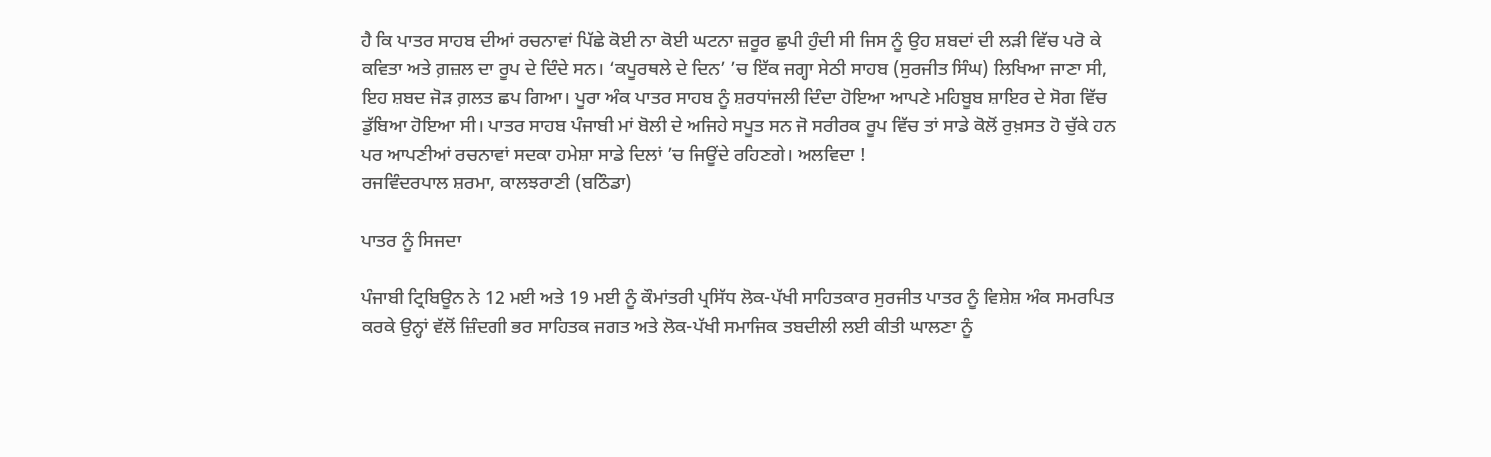ਹੈ ਕਿ ਪਾਤਰ ਸਾਹਬ ਦੀਆਂ ਰਚਨਾਵਾਂ ਪਿੱਛੇ ਕੋਈ ਨਾ ਕੋਈ ਘਟਨਾ ਜ਼ਰੂਰ ਛੁਪੀ ਹੁੰਦੀ ਸੀ ਜਿਸ ਨੂੰ ਉਹ ਸ਼ਬਦਾਂ ਦੀ ਲੜੀ ਵਿੱਚ ਪਰੋ ਕੇ ਕਵਿਤਾ ਅਤੇ ਗ਼ਜ਼ਲ ਦਾ ਰੂਪ ਦੇ ਦਿੰਦੇ ਸਨ। ‘ਕਪੂਰਥਲੇ ਦੇ ਦਿਨ’ ’ਚ ਇੱਕ ਜਗ੍ਹਾ ਸੇਠੀ ਸਾਹਬ (ਸੁਰਜੀਤ ਸਿੰਘ) ਲਿਖਿਆ ਜਾਣਾ ਸੀ, ਇਹ ਸ਼ਬਦ ਜੋੜ ਗ਼ਲਤ ਛਪ ਗਿਆ। ਪੂਰਾ ਅੰਕ ਪਾਤਰ ਸਾਹਬ ਨੂੰ ਸ਼ਰਧਾਂਜਲੀ ਦਿੰਦਾ ਹੋਇਆ ਆਪਣੇ ਮਹਿਬੂਬ ਸ਼ਾਇਰ ਦੇ ਸੋਗ ਵਿੱਚ ਡੁੱਬਿਆ ਹੋਇਆ ਸੀ। ਪਾਤਰ ਸਾਹਬ ਪੰਜਾਬੀ ਮਾਂ ਬੋਲੀ ਦੇ ਅਜਿਹੇ ਸਪੂਤ ਸਨ ਜੋ ਸਰੀਰਕ ਰੂਪ ਵਿੱਚ ਤਾਂ ਸਾਡੇ ਕੋਲੋਂ ਰੁਖ਼ਸਤ ਹੋ ਚੁੱਕੇ ਹਨ ਪਰ ਆਪਣੀਆਂ ਰਚਨਾਵਾਂ ਸਦਕਾ ਹਮੇਸ਼ਾ ਸਾਡੇ ਦਿਲਾਂ ’ਚ ਜਿਊਂਦੇ ਰਹਿਣਗੇ। ਅਲਵਿਦਾ !
ਰਜਵਿੰਦਰਪਾਲ ਸ਼ਰਮਾ, ਕਾਲਝਰਾਣੀ (ਬਠਿੰਡਾ)

ਪਾਤਰ ਨੂੰ ਸਿਜਦਾ

ਪੰਜਾਬੀ ਟ੍ਰਿਬਿਊਨ ਨੇ 12 ਮਈ ਅਤੇ 19 ਮਈ ਨੂੰ ਕੌਮਾਂਤਰੀ ਪ੍ਰਸਿੱਧ ਲੋਕ-ਪੱਖੀ ਸਾਹਿਤਕਾਰ ਸੁਰਜੀਤ ਪਾਤਰ ਨੂੰ ਵਿਸ਼ੇਸ਼ ਅੰਕ ਸਮਰਪਿਤ ਕਰਕੇ ਉਨ੍ਹਾਂ ਵੱਲੋਂ ਜ਼ਿੰਦਗੀ ਭਰ ਸਾਹਿਤਕ ਜਗਤ ਅਤੇ ਲੋਕ-ਪੱਖੀ ਸਮਾਜਿਕ ਤਬਦੀਲੀ ਲਈ ਕੀਤੀ ਘਾਲਣਾ ਨੂੰ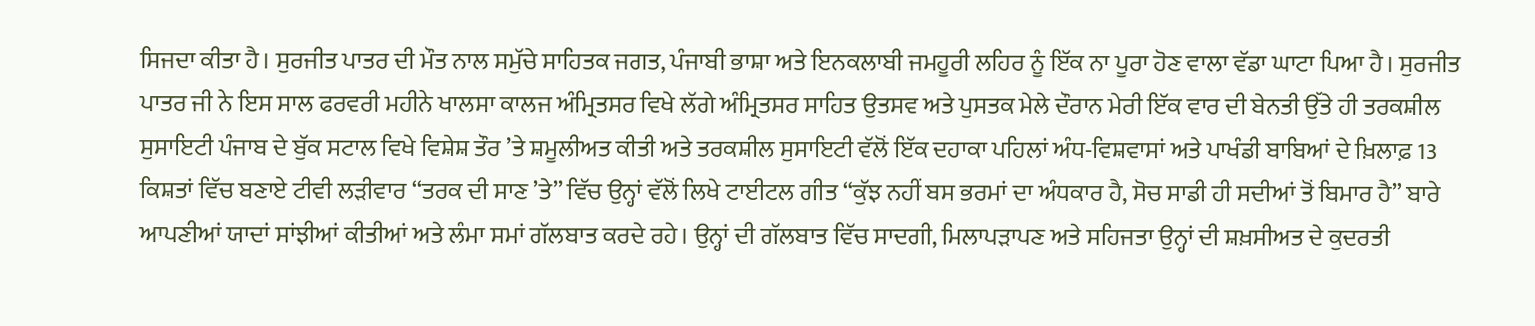ਸਿਜਦਾ ਕੀਤਾ ਹੈ। ਸੁਰਜੀਤ ਪਾਤਰ ਦੀ ਮੌਤ ਨਾਲ ਸਮੁੱਚੇ ਸਾਹਿਤਕ ਜਗਤ, ਪੰਜਾਬੀ ਭਾਸ਼ਾ ਅਤੇ ਇਨਕਲਾਬੀ ਜਮਹੂਰੀ ਲਹਿਰ ਨੂੰ ਇੱਕ ਨਾ ਪੂਰਾ ਹੋਣ ਵਾਲਾ ਵੱਡਾ ਘਾਟਾ ਪਿਆ ਹੈ। ਸੁਰਜੀਤ ਪਾਤਰ ਜੀ ਨੇ ਇਸ ਸਾਲ ਫਰਵਰੀ ਮਹੀਨੇ ਖਾਲਸਾ ਕਾਲਜ ਅੰਮ੍ਰਿਤਸਰ ਵਿਖੇ ਲੱਗੇ ਅੰਮ੍ਰਿਤਸਰ ਸਾਹਿਤ ਉਤਸਵ ਅਤੇ ਪੁਸਤਕ ਮੇਲੇ ਦੌਰਾਨ ਮੇਰੀ ਇੱਕ ਵਾਰ ਦੀ ਬੇਨਤੀ ਉੱਤੇ ਹੀ ਤਰਕਸ਼ੀਲ ਸੁਸਾਇਟੀ ਪੰਜਾਬ ਦੇ ਬੁੱਕ ਸਟਾਲ ਵਿਖੇ ਵਿਸ਼ੇਸ਼ ਤੌਰ ’ਤੇ ਸ਼ਮੂਲੀਅਤ ਕੀਤੀ ਅਤੇ ਤਰਕਸ਼ੀਲ ਸੁਸਾਇਟੀ ਵੱਲੋਂ ਇੱਕ ਦਹਾਕਾ ਪਹਿਲਾਂ ਅੰਧ-ਵਿਸ਼ਵਾਸਾਂ ਅਤੇ ਪਾਖੰਡੀ ਬਾਬਿਆਂ ਦੇ ਖ਼ਿਲਾਫ਼ 13 ਕਿਸ਼ਤਾਂ ਵਿੱਚ ਬਣਾਏ ਟੀਵੀ ਲੜੀਵਾਰ ‘‘ਤਰਕ ਦੀ ਸਾਣ ’ਤੇ’’ ਵਿੱਚ ਉਨ੍ਹਾਂ ਵੱਲੋਂ ਲਿਖੇ ਟਾਈਟਲ ਗੀਤ “ਕੁੱਝ ਨਹੀਂ ਬਸ ਭਰਮਾਂ ਦਾ ਅੰਧਕਾਰ ਹੈ, ਸੋਚ ਸਾਡੀ ਹੀ ਸਦੀਆਂ ਤੋਂ ਬਿਮਾਰ ਹੈ” ਬਾਰੇ ਆਪਣੀਆਂ ਯਾਦਾਂ ਸਾਂਝੀਆਂ ਕੀਤੀਆਂ ਅਤੇ ਲੰਮਾ ਸਮਾਂ ਗੱਲਬਾਤ ਕਰਦੇ ਰਹੇ। ਉਨ੍ਹਾਂ ਦੀ ਗੱਲਬਾਤ ਵਿੱਚ ਸਾਦਗੀ, ਮਿਲਾਪੜਾਪਣ ਅਤੇ ਸਹਿਜਤਾ ਉਨ੍ਹਾਂ ਦੀ ਸ਼ਖ਼ਸੀਅਤ ਦੇ ਕੁਦਰਤੀ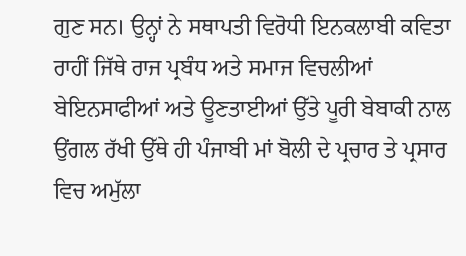ਗੁਣ ਸਨ। ਉਨ੍ਹਾਂ ਨੇ ਸਥਾਪਤੀ ਵਿਰੋਧੀ ਇਨਕਲਾਬੀ ਕਵਿਤਾ ਰਾਹੀਂ ਜਿੱਥੇ ਰਾਜ ਪ੍ਰਬੰਧ ਅਤੇ ਸਮਾਜ ਵਿਚਲੀਆਂ ਬੇਇਨਸਾਫੀਆਂ ਅਤੇ ਊਣਤਾਈਆਂ ਉੱਤੇ ਪੂਰੀ ਬੇਬਾਕੀ ਨਾਲ ਉਂਗਲ ਰੱਖੀ ਉੱਥੇ ਹੀ ਪੰਜਾਬੀ ਮਾਂ ਬੋਲੀ ਦੇ ਪ੍ਰਚਾਰ ਤੇ ਪ੍ਰਸਾਰ ਵਿਚ ਅਮੁੱਲਾ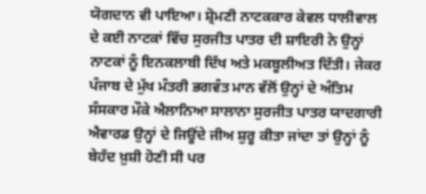ਯੋਗਦਾਨ ਵੀ ਪਾਇਆ। ਸ਼੍ਰੋਮਣੀ ਨਾਟਕਕਾਰ ਕੇਵਲ ਧਾਲੀਵਾਲ ਦੇ ਕਈ ਨਾਟਕਾਂ ਵਿੱਚ ਸੁਰਜੀਤ ਪਾਤਰ ਦੀ ਸ਼ਾਇਰੀ ਨੇ ਉਨ੍ਹਾਂ ਨਾਟਕਾਂ ਨੂੰ ਇਨਕਲਾਬੀ ਦਿੱਖ ਅਤੇ ਮਕਬੂਲੀਅਤ ਦਿੱਤੀ। ਜੇਕਰ ਪੰਜਾਬ ਦੇ ਮੁੱਖ ਮੰਤਰੀ ਭਗਵੰਤ ਮਾਨ ਵੱਲੋਂ ਉਨ੍ਹਾਂ ਦੇ ਅੰਤਿਮ ਸੰਸਕਾਰ ਮੌਕੇ ਐਲਾਨਿਆ ਸਾਲਾਨਾ ਸੁਰਜੀਤ ਪਾਤਰ ਯਾਦਗਾਰੀ ਐਵਾਰਡ ਉਨ੍ਹਾਂ ਦੇ ਜਿਊਂਦੇ ਜੀਅ ਸ਼ੁਰੂ ਕੀਤਾ ਜਾਂਦਾ ਤਾਂ ਉਨ੍ਹਾਂ ਨੂੰ ਬੇਹੱਦ ਖ਼ੁਸ਼ੀ ਹੋਣੀ ਸੀ ਪਰ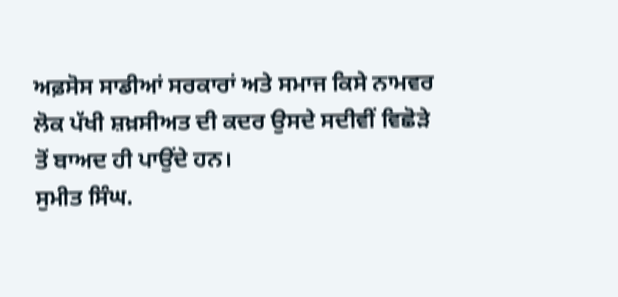ਅਫ਼ਸੋਸ ਸਾਡੀਆਂ ਸਰਕਾਰਾਂ ਅਤੇ ਸਮਾਜ ਕਿਸੇ ਨਾਮਵਰ ਲੋਕ ਪੱਖੀ ਸ਼ਖ਼ਸੀਅਤ ਦੀ ਕਦਰ ਉਸਦੇ ਸਦੀਵੀਂ ਵਿਛੋੜੇ ਤੋਂ ਬਾਅਦ ਹੀ ਪਾਉਂਦੇ ਹਨ।
ਸੁਮੀਤ ਸਿੰਘ.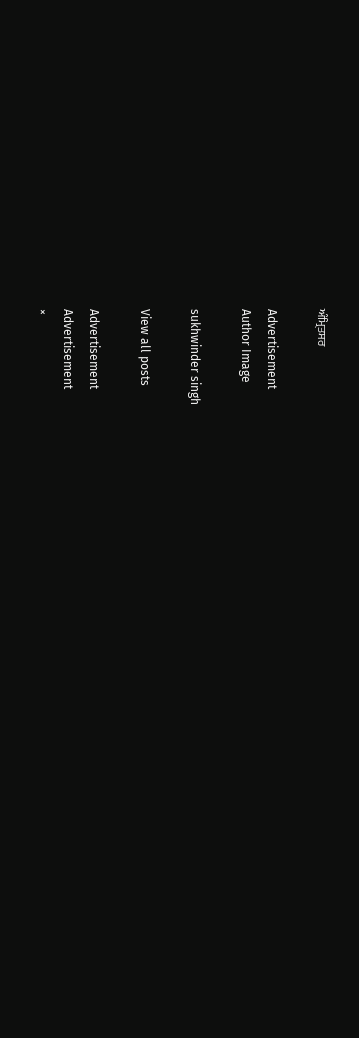ਅੰਮ੍ਰਿਤਸਰ

Advertisement
Author Image

sukhwinder singh

View all posts

Advertisement
Advertisement
×